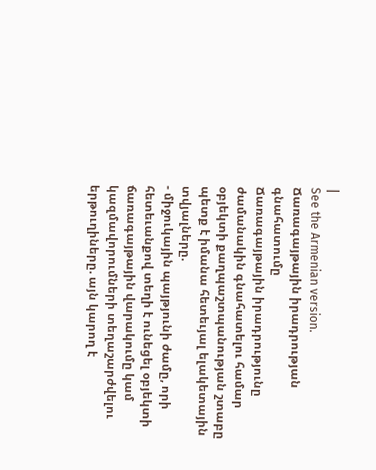|
See the Armenian version.
Ճառագայթային իրադրության գնահատումը
Ճառագայթային իրադրությունը ժամանակին գնահատելու համար օբյեկտի քաղպաշտպանության շտաբը պետք է իմանա հետեւյալ ելակետային տվյալները.
- միջուկային պայթյունի ժամը, որի հետեւանքով տեղի է ունեցել օբյեկտի ճառագայթային վարակումը կամ կազմավորումների տեղաշարժվելու երթուղիները. այն կարող է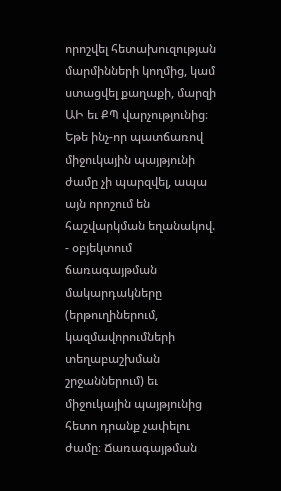որոշվել հետախուզության մարմինների կողմից, կամ ստացվել քաղաքի, մարզի ԱԻ եւ ՔՊ վարչությունից։ Եթե ինչ-որ պատճառով միջուկային պայթյունի ժամը չի պարզվել, ապա այն որոշում են հաշվարկման եղանակով.
- օբյեկտում ճառագայթման մակարդակները (երթուղիներում, կազմավորումների տեղաբաշխման շրջաններում) եւ միջուկային պայթյունից հետո դրանք չափելու ժամը։ Ճառագայթման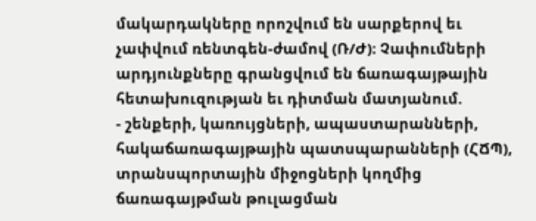մակարդակները որոշվում են սարքերով եւ չափվում ռենտգեն-ժամով (Ռ/Ժ)։ Չափումների արդյունքները գրանցվում են ճառագայթային հետախուզության եւ դիտման մատյանում.
- շենքերի, կառույցների, ապաստարանների, հակաճառագայթային պատսպարանների (ՀՃՊ), տրանսպորտային միջոցների կողմից ճառագայթման թուլացման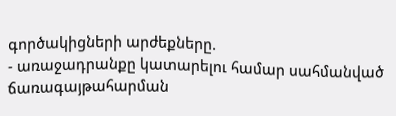գործակիցների արժեքները.
- առաջադրանքը կատարելու համար սահմանված ճառագայթահարման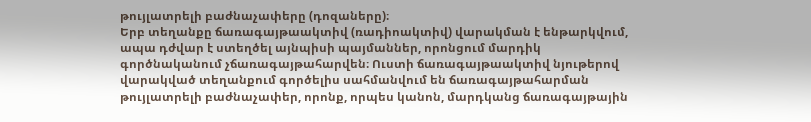թույլատրելի բաժնաչափերը (դոզաները)։
Երբ տեղանքը ճառագայթաակտիվ (ռադիոակտիվ) վարակման է ենթարկվում, ապա դժվար է ստեղծել այնպիսի պայմաններ, որոնցում մարդիկ գործնականում չճառագայթահարվեն։ Ուստի ճառագայթաակտիվ նյութերով վարակված տեղանքում գործելիս սահմանվում են ճառագայթահարման թույլատրելի բաժնաչափեր, որոնք, որպես կանոն, մարդկանց ճառագայթային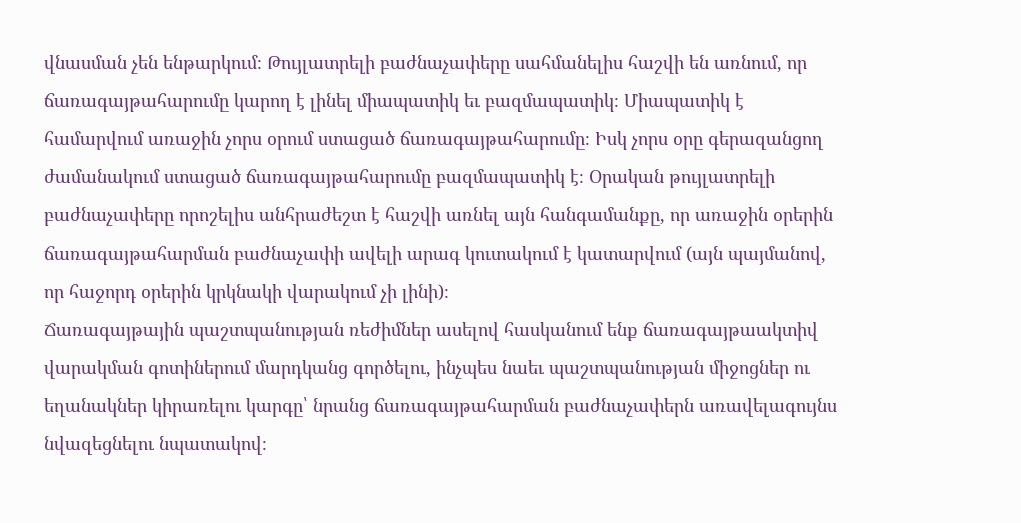վնասման չեն ենթարկում։ Թույլատրելի բաժնաչափերը սահմանելիս հաշվի են առնում, որ ճառագայթահարումը կարող է լինել միապատիկ եւ բազմապատիկ։ Միապատիկ է համարվում առաջին չորս օրում ստացած ճառագայթահարումը։ Իսկ չորս օրը գերազանցող ժամանակում ստացած ճառագայթահարումը բազմապատիկ է։ Օրական թույլատրելի բաժնաչափերը որոշելիս անհրաժեշտ է հաշվի առնել այն հանգամանքը, որ առաջին օրերին ճառագայթահարման բաժնաչափի ավելի արագ կուտակում է կատարվում (այն պայմանով, որ հաջորդ օրերին կրկնակի վարակում չի լինի)։
Ճառագայթային պաշտպանության ռեժիմներ ասելով հասկանում ենք ճառագայթաակտիվ վարակման գոտիներում մարդկանց գործելու, ինչպես նաեւ պաշտպանության միջոցներ ու եղանակներ կիրառելու կարգը՝ նրանց ճառագայթահարման բաժնաչափերն առավելագույնս նվազեցնելու նպատակով։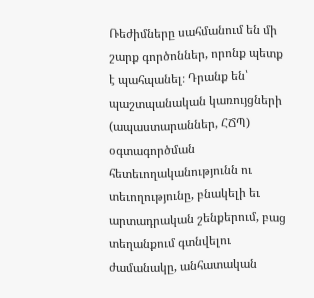Ռեժիմները սահմանում են մի շարք գործոններ, որոնք պետք է պահպանել։ Դրանք են՝ պաշտպանական կառույցների (ապաստարաններ, ՀՃՊ) օգտագործման հետեւողականությունն ու տեւողությունը, բնակելի եւ արտադրական շենքերում, բաց տեղանքում գտնվելու ժամանակը‚ անհատական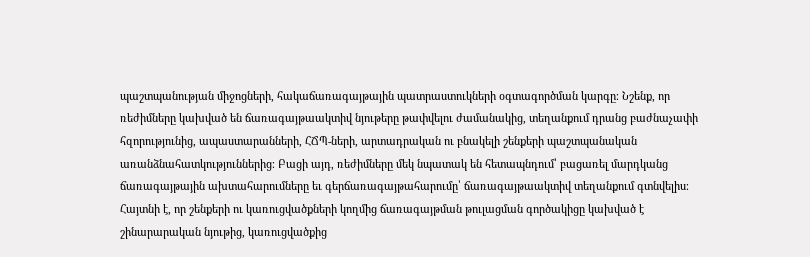պաշտպանության միջոցների, հակաճառագայթային պատրաստուկների օգտագործման կարգը։ Նշենք, որ ռեժիմները կախված են ճառագայթաակտիվ նյութերը թափվելու ժամանակից, տեղանքում դրանց բաժնաչափի հզորությունից, ապաստարանների, ՀՃՊ-ների, արտադրական ու բնակելի շենքերի պաշտպանական առանձնահատկություններից։ Բացի այդ, ռեժիմները մեկ նպատակ են հետապնդում՝ բացառել մարդկանց ճառագայթային ախտահարումները եւ գերճառագայթահարումը՝ ճառագայթաակտիվ տեղանքում գտնվելիս։
Հայտնի է, որ շենքերի ու կառուցվածքների կողմից ճառագայթման թուլացման գործակիցը կախված է շինարարական նյութից, կառուցվածքից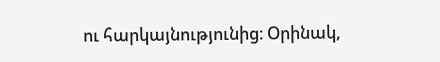ու հարկայնությունից։ Օրինակ,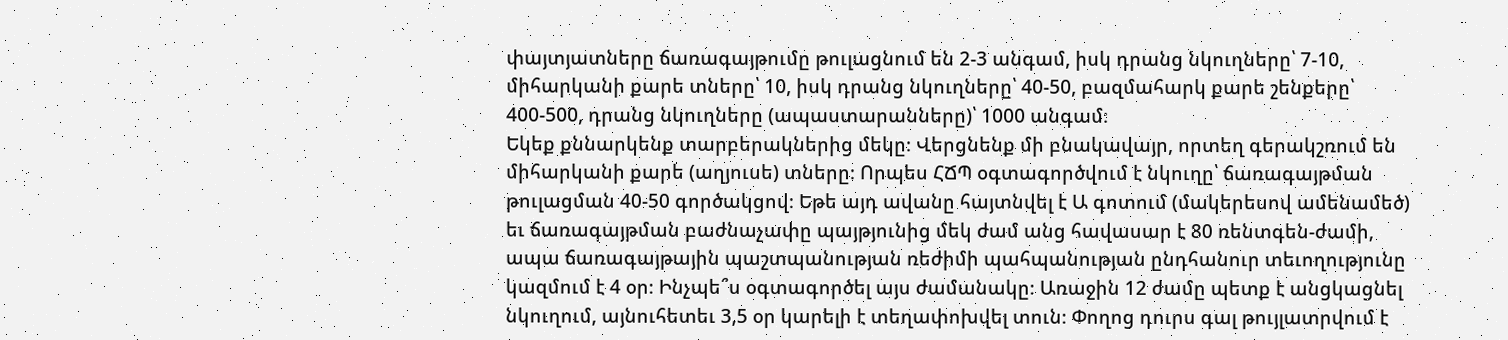փայտյատները ճառագայթումը թուլացնում են 2-3 անգամ, իսկ դրանց նկուղները՝ 7-10, միհարկանի քարե տները՝ 10, իսկ դրանց նկուղները՝ 40-50, բազմահարկ քարե շենքերը՝ 400-500, դրանց նկուղները (ապաստարանները)՝ 1000 անգամ։
Եկեք քննարկենք տարբերակներից մեկը։ Վերցնենք մի բնակավայր, որտեղ գերակշռում են միհարկանի քարե (աղյուսե) տները։ Որպես ՀՃՊ օգտագործվում է նկուղը՝ ճառագայթման թուլացման 40-50 գործակցով։ Եթե այդ ավանը հայտնվել է Ա գոտում (մակերեսով ամենամեծ) եւ ճառագայթման բաժնաչափը պայթյունից մեկ ժամ անց հավասար է 80 ռենտգեն-ժամի, ապա ճառագայթային պաշտպանության ռեժիմի պահպանության ընդհանուր տեւողությունը կազմում է 4 օր։ Ինչպե՞ս օգտագործել այս ժամանակը։ Առաջին 12 ժամը պետք է անցկացնել նկուղում, այնուհետեւ 3,5 օր կարելի է տեղափոխվել տուն։ Փողոց դուրս գալ թույլատրվում է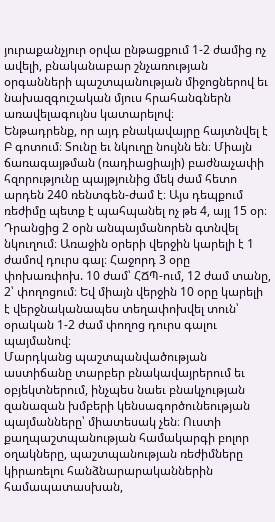յուրաքանչյուր օրվա ընթացքում 1-2 ժամից ոչ ավելի, բնականաբար շնչառության օրգանների պաշտպանության միջոցներով եւ նախազգուշական մյուս հրահանգներն առավելագույնս կատարելով։
Ենթադրենք, որ այդ բնակավայրը հայտնվել է Բ գոտում։ Տունը եւ նկուղը նույնն են։ Միայն ճառագայթման (ռադիացիայի) բաժնաչափի հզորությունը պայթյունից մեկ ժամ հետո արդեն 240 ռենտգեն-ժամ է։ Այս դեպքում ռեժիմը պետք է պահպանել ոչ թե 4, այլ 15 օր։ Դրանցից 2 օրն անպայմանորեն գտնվել նկուղում։ Առաջին օրերի վերջին կարելի է 1 ժամով դուրս գալ։ Հաջորդ 3 օրը փոխառփոխ. 10 ժամ՝ ՀՃՊ-ում, 12 ժամ տանը, 2՝ փողոցում։ Եվ միայն վերջին 10 օրը կարելի է վերջնականապես տեղափոխվել տուն՝ օրական 1-2 ժամ փողոց դուրս գալու պայմանով։
Մարդկանց պաշտպանվածության աստիճանը տարբեր բնակավայրերում եւ օբյեկտներում, ինչպես նաեւ բնակչության զանազան խմբերի կենսագործունեության պայմանները՝ միատեսակ չեն։ Ուստի քաղպաշտպանության համակարգի բոլոր օղակները, պաշտպանության ռեժիմները կիրառելու հանձնարարականներին համապատասխան,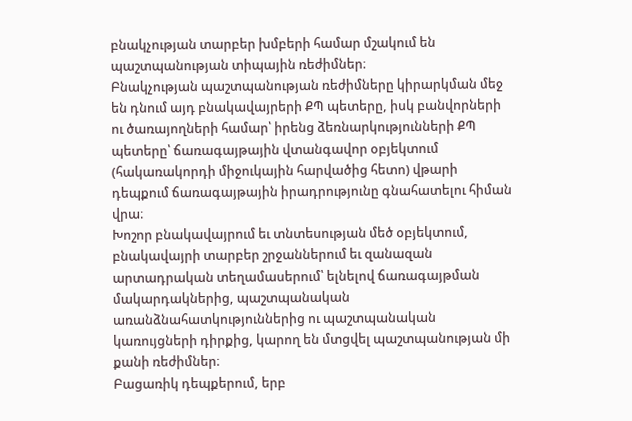բնակչության տարբեր խմբերի համար մշակում են պաշտպանության տիպային ռեժիմներ։
Բնակչության պաշտպանության ռեժիմները կիրարկման մեջ են դնում այդ բնակավայրերի ՔՊ պետերը, իսկ բանվորների ու ծառայողների համար՝ իրենց ձեռնարկությունների ՔՊ պետերը՝ ճառագայթային վտանգավոր օբյեկտում (հակառակորդի միջուկային հարվածից հետո) վթարի դեպքում ճառագայթային իրադրությունը գնահատելու հիման վրա։
Խոշոր բնակավայրում եւ տնտեսության մեծ օբյեկտում‚ բնակավայրի տարբեր շրջաններում եւ զանազան արտադրական տեղամասերում՝ ելնելով ճառագայթման մակարդակներից, պաշտպանական առանձնահատկություններից ու պաշտպանական կառույցների դիրքից, կարող են մտցվել պաշտպանության մի քանի ռեժիմներ։
Բացառիկ դեպքերում, երբ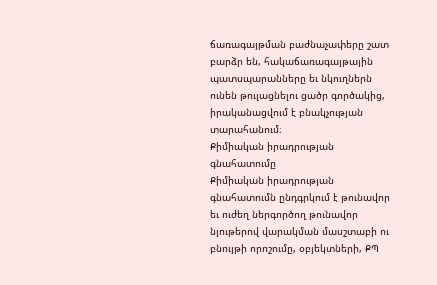ճառագայթման բաժնաչափերը շատ բարձր են, հակաճառագայթային պատսպարանները եւ նկուղներն ունեն թուլացնելու ցածր գործակից, իրականացվում է բնակչության տարահանում։
Քիմիական իրադրության գնահատումը
Քիմիական իրադրության գնահատումն ընդգրկում է թունավոր եւ ուժեղ ներգործող թունավոր նյութերով վարակման մասշտաբի ու բնույթի որոշումը, օբյեկտների, ՔՊ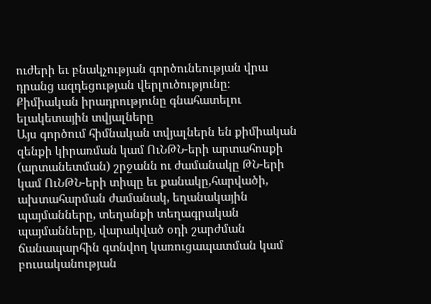ուժերի եւ բնակչության գործունեության վրա դրանց ազդեցության վերլուծությունը։
Քիմիական իրադրությունը գնահատելու ելակետային տվյալները
Այս գործում հիմնական տվյալներն են քիմիական զենքի կիրառման կամ ՈւՆԹՆ-երի արտահոսքի (արտանետման) շրջանն ու ժամանակը ԹՆ-երի կամ ՈւՆԹՆ-երի տիպը եւ քանակը,հարվածի, ախտահարման ժամանակ, եղանակային պայմանները, տեղանքի տեղագրական պայմանները, վարակված օդի շարժման ճանապարհին գտնվող կառուցապատման կամ բուսականության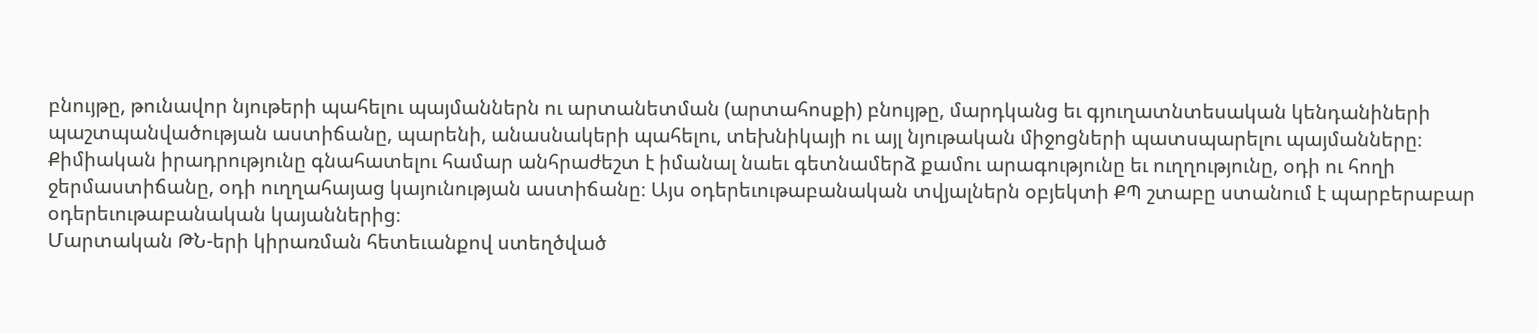բնույթը, թունավոր նյութերի պահելու պայմաններն ու արտանետման (արտահոսքի) բնույթը, մարդկանց եւ գյուղատնտեսական կենդանիների պաշտպանվածության աստիճանը, պարենի, անասնակերի պահելու, տեխնիկայի ու այլ նյութական միջոցների պատսպարելու պայմանները։
Քիմիական իրադրությունը գնահատելու համար անհրաժեշտ է իմանալ նաեւ գետնամերձ քամու արագությունը եւ ուղղությունը, օդի ու հողի ջերմաստիճանը, օդի ուղղահայաց կայունության աստիճանը։ Այս օդերեւութաբանական տվյալներն օբյեկտի ՔՊ շտաբը ստանում է պարբերաբար օդերեւութաբանական կայաններից։
Մարտական ԹՆ-երի կիրառման հետեւանքով ստեղծված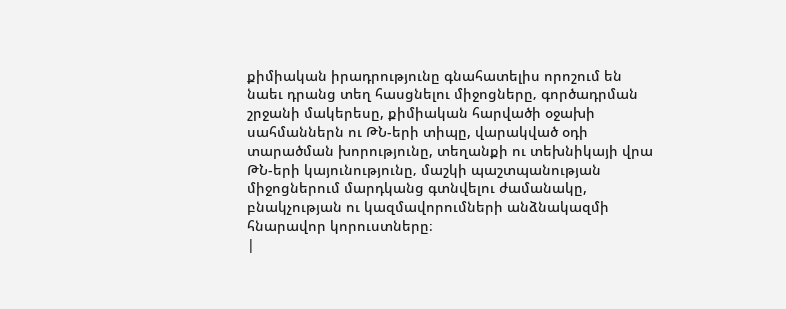քիմիական իրադրությունը գնահատելիս որոշում են նաեւ դրանց տեղ հասցնելու միջոցները‚ գործադրման շրջանի մակերեսը, քիմիական հարվածի օջախի սահմաններն ու ԹՆ-երի տիպը, վարակված օդի տարածման խորությունը, տեղանքի ու տեխնիկայի վրա ԹՆ-երի կայունությունը‚ մաշկի պաշտպանության միջոցներում մարդկանց գտնվելու ժամանակը, բնակչության ու կազմավորումների անձնակազմի հնարավոր կորուստները։
|